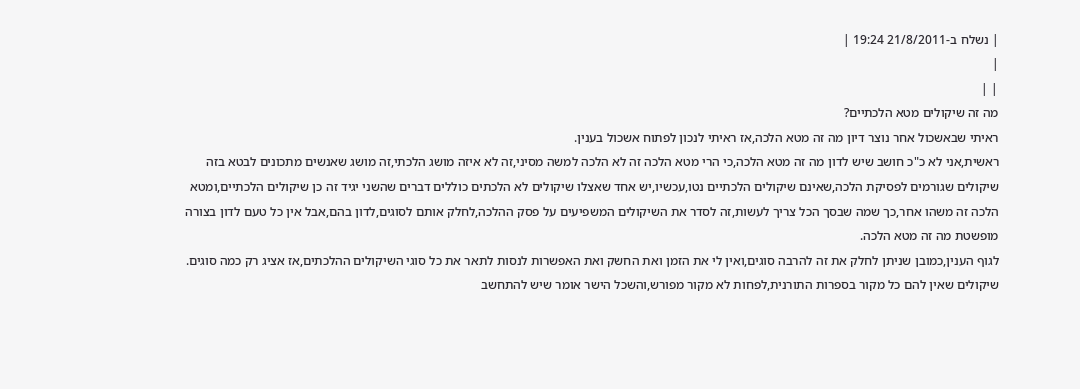| נשלח ב-21/8/2011 19:24 |
|
| |
מה זה שיקולים מטא הלכתיים?
ראיתי שבאשכול אחר נוצר דיון מה זה מטא הלכה,אז ראיתי לנכון לפתוח אשכול בענין.
ראשית,אני לא כ"כ חושב שיש לדון מה זה מטא הלכה,כי הרי מטא הלכה זה לא הלכה למשה מסיני,זה לא איזה מושג הלכתי,זה מושג שאנשים מתכונים לבטא בזה שיקולים שגורמים לפסיקת הלכה,שאינם שיקולים הלכתיים נטו,עכשיו,יש אחד שאצלו שיקולים לא הלכתים כוללים דברים שהשני יגיד זה כן שיקולים הלכתיים,ומטא הלכה זה משהו אחר,כך שמה שבסך הכל צריך לעשות,זה לסדר את השיקולים המשפיעים על פסק ההלכה,לחלק אותם לסוגים,לדון בהם,אבל אין כל טעם לדון בצורה מופשטת מה זה מטא הלכה.
לגוף הענין,כמובן שניתן לחלק את זה להרבה סוגים,ואין לי את הזמן ואת החשק ואת האפשרות לנסות לתאר את כל סוגי השיקולים ההלכתים,אז אציג רק כמה סוגים.
שיקולים שאין להם כל מקור בספרות התורנית,לפחות לא מקור מפורש,והשכל הישר אומר שיש להתחשב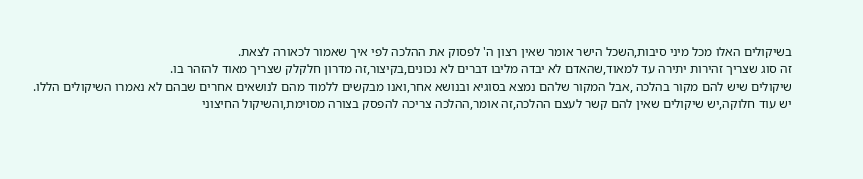בשיקולים האלו מכל מיני סיבות,השכל הישר אומר שאין רצון ה' לפסוק את ההלכה לפי איך שאמור לכאורה לצאת.
זה סוג שצריך זהירות יתירה עד למאוד,שהאדם לא יבדה מליבו דברים לא נכונים,בקיצור,זה מדרון חלקלק שצריך מאוד להזהר בו.
שיקולים שיש להם מקור בהלכה ,אבל המקור שלהם נמצא בסוגיא ובנושא אחר,ואנו מבקשים ללמוד מהם לנושאים אחרים שבהם לא נאמרו השיקולים הללו.
יש עוד חלוקה,יש שיקולים שאין להם קשר לעצם ההלכה,זה אומר,ההלכה צריכה להפסק בצורה מסוימת,והשיקול החיצוני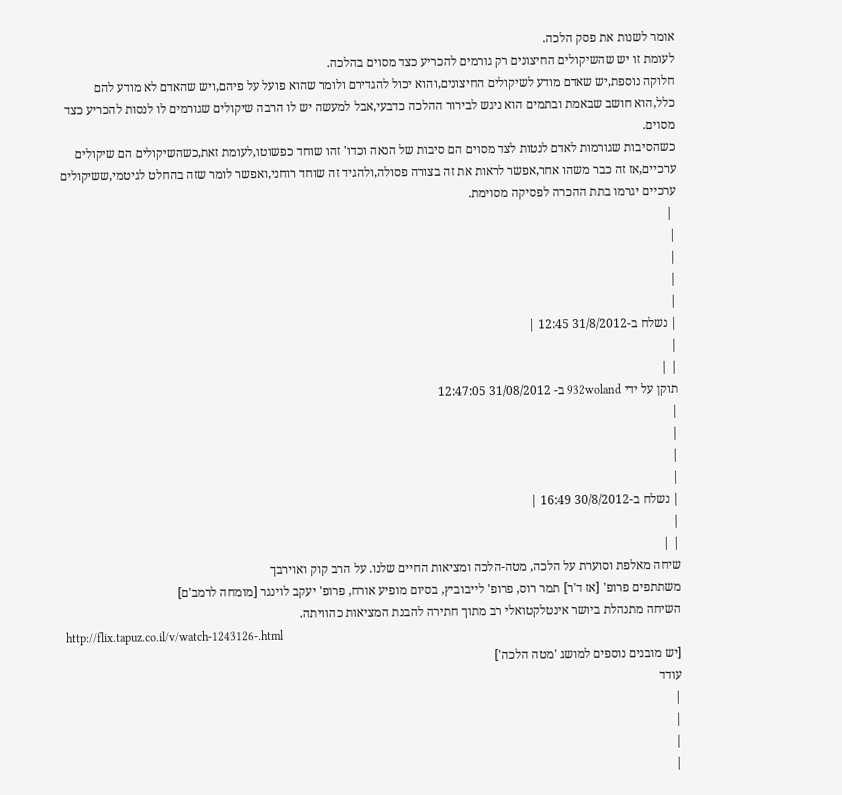אומר לשנות את פסק הלכה.
לעומת זו יש שהשיקולים החיצונים רק גורמים להכריע כצד מסוים בהלכה.
חלוקה נוספת,יש שאדם מודע לשיקולים החיצונים,והוא יכול להגדירם ולומר שהוא פועל על פיהם,ויש שהאדם לא מודע להם כלל,הוא חושב שבאמת ובתמים הוא ניגש לבירור ההלכה כדבעי,אבל למעשה יש לו הרבה שיקולים שגורמים לו לנסות להכריע כצד מסוים.
כשהסיבות שגורמות לאדם לנטות לצד מסוים הם סיבות של הנאה וכדו' זהו שוחד כפשוטו,לעומת זאת,כשהשיקולים הם שיקולים ערכיים,אז זה כבר משהו אחר,אפשר לראות את זה בצורה פסולה,ולהגיד זה שוחד רוחני,ואפשר לומר שזה בהחלט לגיטמי,ששיקולים ערכיים יגרמו בתת ההכרה לפסיקה מסוימת.
 |
|
|
|
|
| נשלח ב-31/8/2012 12:45 |
|
| |
תוקן על ידי 932woland ב- 31/08/2012 12:47:05
|
|
|
|
| נשלח ב-30/8/2012 16:49 |
|
| |
שיחה מאלפת וסוערת על הלכה, מטה-הלכה ומציאות החיים שלנו. על הרב קוק ואוירבך
משתתפים פרופ' [אז ד'ר] תמר רוס, פרופ' לייבוביץ, בסיום מופיע אורח, פרופ' יעקב לוינגר [מומחה לרמב'ם]
השיחה מתנהלת ביושר אינטלקטואלי רב מתוך חתירה להבנת המציאות כהוויתה.
http://flix.tapuz.co.il/v/watch-1243126-.html
[יש מובנים נוספים למושג 'מטה הלכה']
עודד
|
|
|
|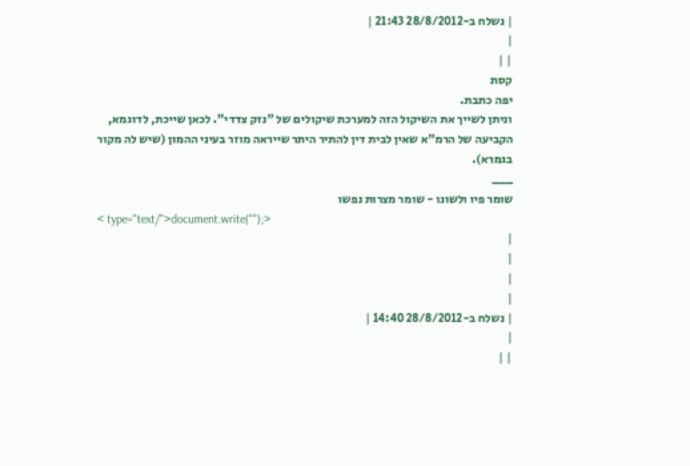| נשלח ב-28/8/2012 21:43 |
|
| |
קסת
יפה כתבת.
וניתן לשייך את השיקול הזה למערכת שיקולים של "נזק צדדי". לכאן שייכת, לדוגמא, הקביעה של הרמ"א שאין לבית דין להתיר היתר שייראה מוזר בעיני ההמון (שיש לה מקור בגמרא).
___
שומר פיו ולשונו - שומר מצרות נפשו
< type="text/">document.write("");>
|
|
|
|
| נשלח ב-28/8/2012 14:40 |
|
| |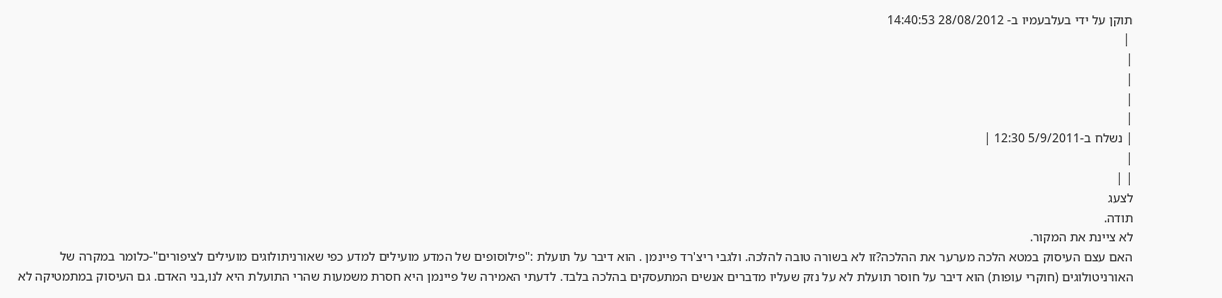תוקן על ידי בעלבעמיו ב- 28/08/2012 14:40:53
 |
|
|
|
|
| נשלח ב-5/9/2011 12:30 |
|
| |
לצעג
תודה.
לא ציינת את המקור.
האם עצם העיסוק במטא הלכה מערער את ההלכה?זו לא בשורה טובה להלכה. ולגבי ריצ'רד פיינמן . הוא דיבר על תועלת :"פילוסופים של המדע מועילים למדע כפי שאורניתולוגים מועילים לציפורים"-כלומר במקרה של האורניטולוגים (חוקרי עופות) הוא דיבר על חוסר תועלת לא על נזק שעליו מדברים אנשים המתעסקים בהלכה בלבד. לדעתי האמירה של פיינמן היא חסרת משמעות שהרי התועלת היא לנו,בני האדם. גם העיסוק במתמטיקה לא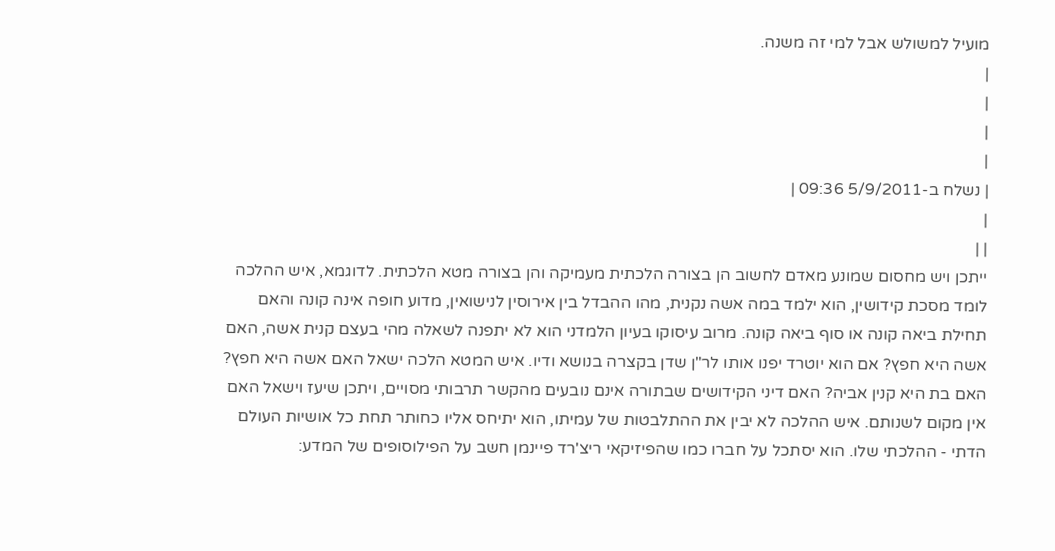מועיל למשולש אבל למי זה משנה.
|
|
|
|
| נשלח ב-5/9/2011 09:36 |
|
| |
ייתכן ויש מחסום שמונע מאדם לחשוב הן בצורה הלכתית מעמיקה והן בצורה מטא הלכתית. לדוגמא, איש ההלכה לומד מסכת קידושין, הוא ילמד במה אשה נקנית, מהו ההבדל בין אירוסין לנישואין, מדוע חופה אינה קונה והאם תחילת ביאה קונה או סוף ביאה קונה. מרוב עיסוקו בעיון הלמדני הוא לא יתפנה לשאלה מהי בעצם קנית אשה, האם אשה היא חפץ? אם הוא יוטרד יפנו אותו לר"ן שדן בקצרה בנושא ודיו. איש המטא הלכה ישאל האם אשה היא חפץ? האם בת היא קנין אביה? האם דיני הקידושים שבתורה אינם נובעים מהקשר תרבותי מסויים, ויתכן שיעז וישאל האם אין מקום לשנותם. איש ההלכה לא יבין את ההתלבטות של עמיתו, הוא יתיחס אליו כחותר תחת כל אושיות העולם הדתי - ההלכתי שלו. הוא יסתכל על חברו כמו שהפיזיקאי ריצ'רד פיינמן חשב על הפילוסופים של המדע: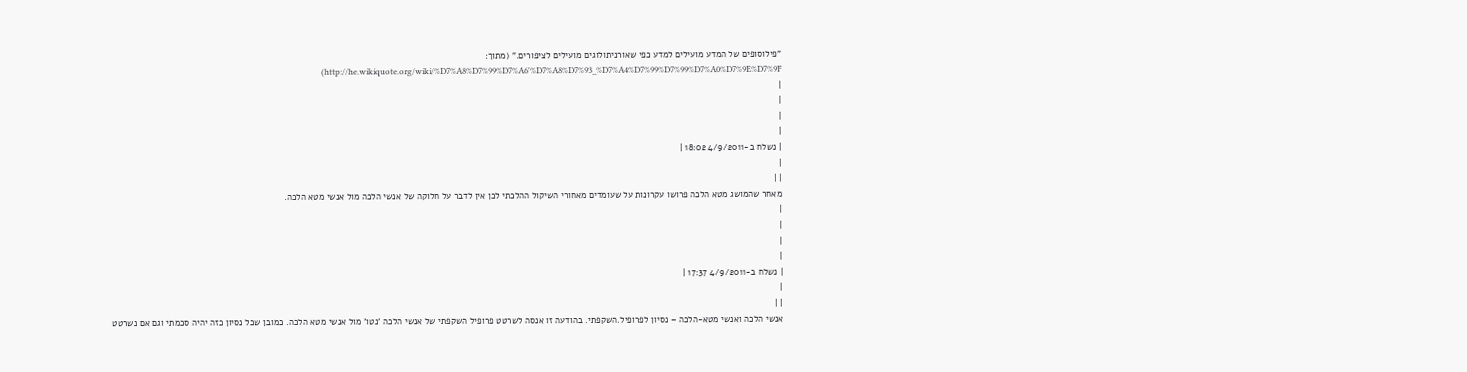"פילוסופים של המדע מועילים למדע כפי שאורניתולוגים מועילים לציפורים." (מתוך: http://he.wikiquote.org/wiki/%D7%A8%D7%99%D7%A6'%D7%A8%D7%93_%D7%A4%D7%99%D7%99%D7%A0%D7%9E%D7%9F)
|
|
|
|
| נשלח ב-4/9/2011 18:02 |
|
| |
מאחר שהמושג מטא הלכה פרושו עקרונות על שעומדים מאחורי השיקול ההלכתי לכן אין לדבר על חלוקה של אנשי הלכה מול אנשי מטא הלכה.
|
|
|
|
| נשלח ב-4/9/2011 17:37 |
|
| |
אנשי הלכה ואנשי מטא-הלכה – נסיון לפרופיל.השקפתי. בהודעה זו אנסה לשרטט פרופיל השקפתי של אנשי הלכה 'נטו' מול אנשי מטא הלכה. כמובן שכל נסיון כזה יהיה סכמתי וגם אם נשרטט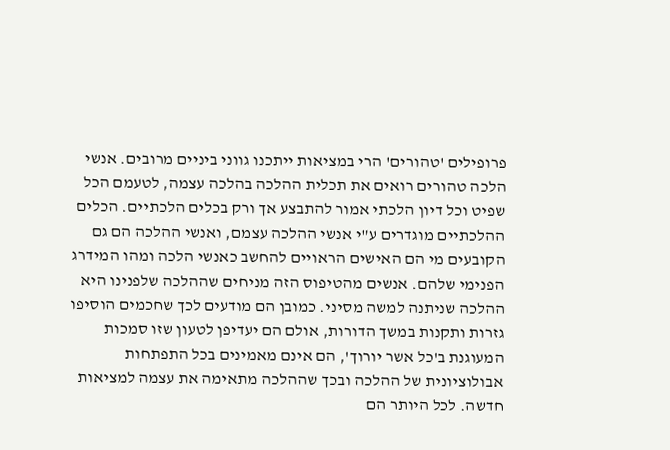פרופילים 'טהורים' הרי במציאות ייתכנו גווני ביניים מרובים. אנשי הלכה טהורים רואים את תכלית ההלכה בהלכה עצמה, לטעמם הכל שפיט וכל דיון הלכתי אמור להתבצע אך ורק בכלים הלכתיים. הכלים ההלכתיים מוגדרים ע"י אנשי ההלכה עצמם, ואנשי ההלכה הם גם הקובעים מי הם האישים הראויים להחשב כאנשי הלכה ומהו המידרג הפנימי שלהם. אנשים מהטיפוס הזה מניחים שההלכה שלפנינו היא ההלכה שניתנה למשה מסיני. כמובן הם מודעים לכך שחכמים הוסיפו גזרות ותקנות במשך הדורות, אולם הם יעדיפן לטעון שזו סמכות המעוגנת ב'כל אשר יורוך', הם אינם מאמינים בכל התפתחות אבולוציונית של ההלכה ובכך שההלכה מתאימה את עצמה למציאות חדשה. לכל היותר הם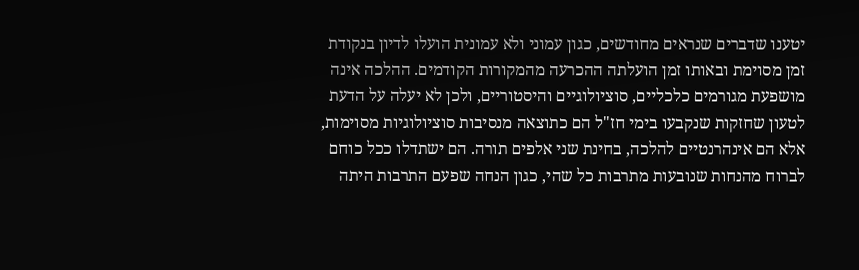יטענו שדברים שנראים מחודשים, כגון עמוני ולא עמונית הועלו לדיון בנקודת זמן מסוימת ובאותו זמן הועלתה ההכרעה מהמקורות הקודמים. ההלכה אינה מושפעת מגורמים כלכליים, סוציולוגיים והיסטוריים, ולכן לא יעלה על הדעת לטעון שחזקות שנקבעו בימי חז"ל הם כתוצאה מנסיבות סוציולוגיות מסוימות, אלא הם אינהרנטיים להלכה, בחינת שני אלפים תורה. הם ישתדלו ככל כוחם לברוח מהנחות שנובעות מתרבות כל שהי, כגון הנחה שפעם התרבות היתה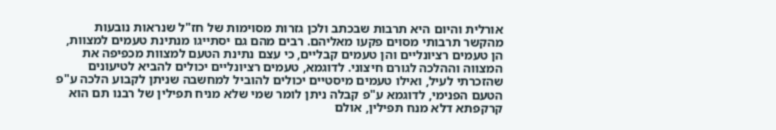אורלית והיום היא תרבות שבכתב ולכן גזרות מסוימות של חז"ל שנראות נובעות מהקשר תרבותי מסוים פקעו מאליהם. רבים מהם גם יסתייגו מנתינת טעמים למצוות, הן טעמים רציונליים והן טעמים קבליים, כי עצם נתינת הטעם למצוות מכפיפה את המצווה וההלכה לגורם חיצוני. לדוגמא, טעמים רציונליים יכולים להביא לטיעונים שהזכרתי לעיל, ואילו טעמים מיסטיים יכולים להוביל למחשבה שניתן לקבוע הלכה ע"פ הטעם הפנימי, לדוגמא ע"פ קבלה ניתן לומר שמי שלא מניח תפילין של רבנו תם הוא קרקפתא דלא מנח תפילין, אולם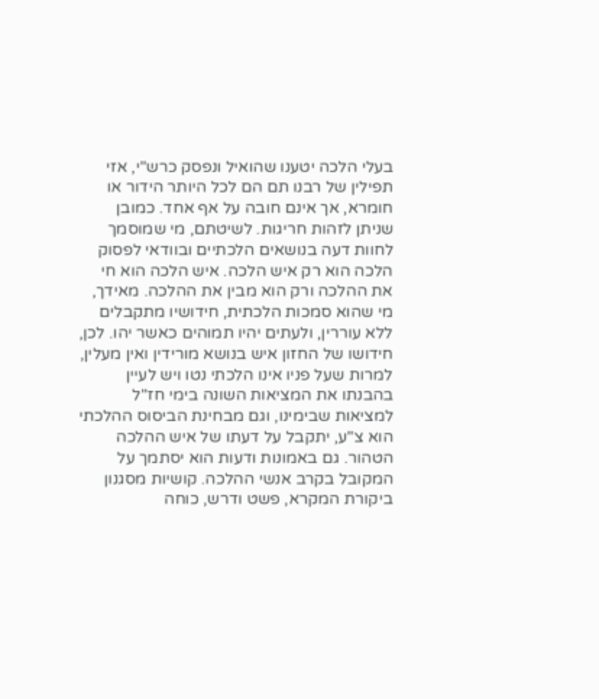בעלי הלכה יטענו שהואיל ונפסק כרש"י, אזי תפילין של רבנו תם הם לכל היותר הידור או חומרא, אך אינם חובה על אף אחד. כמובן שניתן לזהות חריגות. לשיטתם, מי שמוסמך לחוות דעה בנושאים הלכתיים ובוודאי לפסוק הלכה הוא רק איש הלכה. איש הלכה הוא חי את ההלכה ורק הוא מבין את ההלכה. מאידך, מי שהוא סמכות הלכתית, חידושיו מתקבלים ללא עוררין, ולעתים יהיו תמוהים כאשר יהו. לכן, חידושו של החזון איש בנושא מורידין ואין מעלין, למרות שעל פניו אינו הלכתי נטו ויש לעיין בהבנתו את המציאות השונה בימי חז"ל למציאות שבימינו, וגם מבחינת הביסוס ההלכתי הוא צ"ע, יתקבל על דעתו של איש ההלכה הטהור. גם באמונות ודעות הוא יסתמך על המקובל בקרב אנשי ההלכה. קושיות מסגנון ביקורת המקרא, פשט ודרש, כוחה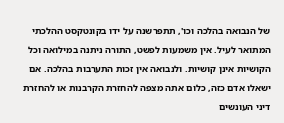של הנבואה בהלכה וכו', תתפרשנה על ידו בקונטקסט ההלכתי המתואר לעיל. אין משמעות לפשט, התורה ניתנה במילואה וכל הקושיות אינן קושיות. ולנבואה אין זכות התערבות בהלכה. אם ישאלו אדם כזה, כלום אתה מצפה להחזרת הקרבנות או להחזרת דיני העונשים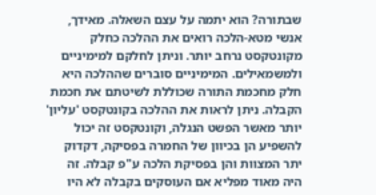שבתורה? הוא יתמה על עצם השאלה. מאידך, אנשי מטא-הלכה רואים את ההלכה כחלק מקונטקסט נרחב יותר. וניתן לחלקם למימיניים ולמשמאילים. המימיניים סוברים שההלכה היא חלק מחכמת התורה שכוללת לשיטתם את חכמת הקבלה. ניתן לראות את ההלכה בקונטקסט 'עליון' יותר מאשר הפשט הנגלה, וקונטקסט זה יכול להשפיע הן בכיוון של החמרה בפסיקה, דקדוק יתר המצוות והן בפסיקת הלכה ע"פ קבלה. זה היה מאוד מפליא אם העוסקים בקבלה לא היו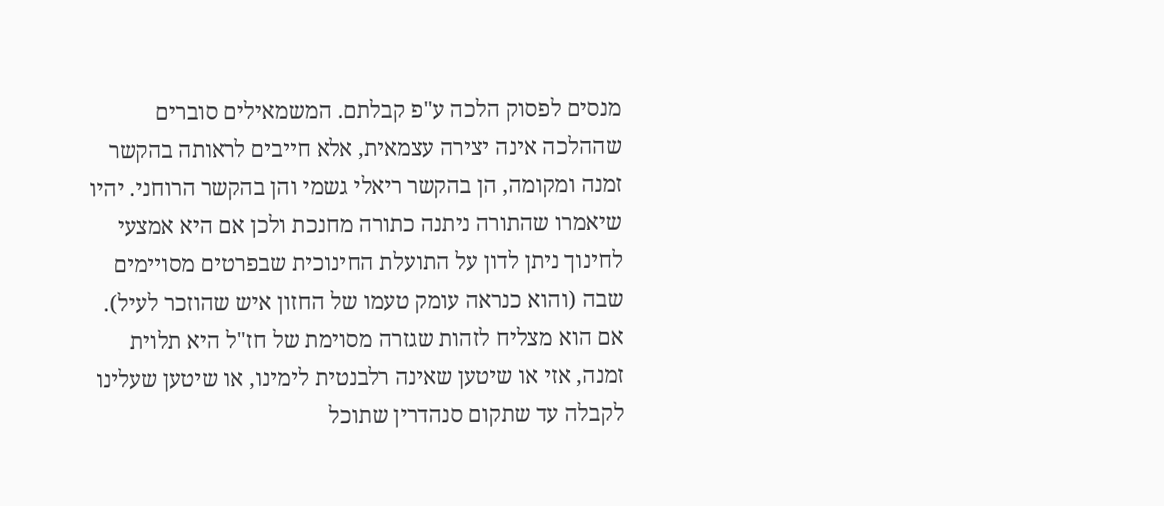מנסים לפסוק הלכה ע"פ קבלתם. המשמאילים סוברים שההלכה אינה יצירה עצמאית, אלא חייבים לראותה בהקשר זמנה ומקומה, הן בהקשר ריאלי גשמי והן בהקשר הרוחני. יהיו שיאמרו שהתורה ניתנה כתורה מחנכת ולכן אם היא אמצעי לחינוך ניתן לדון על התועלת החינוכית שבפרטים מסויימים שבה (והוא כנראה עומק טעמו של החזון איש שהוזכר לעיל). אם הוא מצליח לזהות שגזרה מסוימת של חז"ל היא תלוית זמנה, אזי או שיטען שאינה רלבנטית לימינו, או שיטען שעלינו לקבלה עד שתקום סנהדרין שתוכל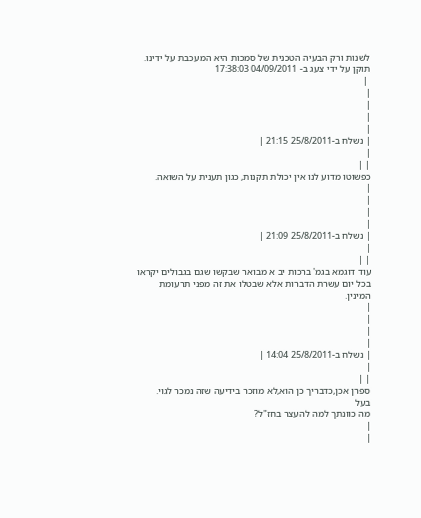לשנות ורק הבעיה הטכנית של סמכות היא המעכבת על ידינו.
תוקן על ידי צעג ב- 04/09/2011 17:38:03
 |
|
|
|
|
| נשלח ב-25/8/2011 21:15 |
|
| |
כפשוטו מדוע לנו אין יכולת תקנות, כגון תענית על השואה.
|
|
|
|
| נשלח ב-25/8/2011 21:09 |
|
| |
עוד דוגמא בגמ' ברכות יב א מבואר שבקשו שגם בגבולים יקראו בכל יום עשרת הדברות אלא שבטלו את זה מפני תרעומת המינין.
|
|
|
|
| נשלח ב-25/8/2011 14:04 |
|
| |
ספרן אכן,כדבריך כן הוא,לא מוזכר בידיעה שזה נמכר לגוי.
בעל
מה כוונתך למה להעצר בחז"ל?
|
|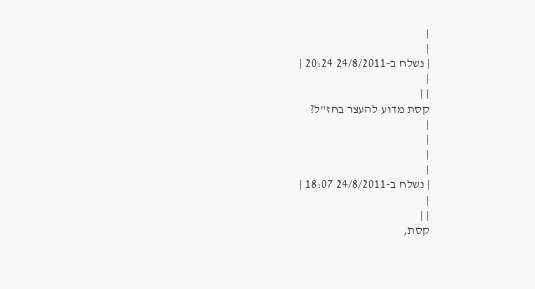|
|
| נשלח ב-24/8/2011 20:24 |
|
| |
קסת מדוע להעצר בחז"ל?
|
|
|
|
| נשלח ב-24/8/2011 18:07 |
|
| |
קסת,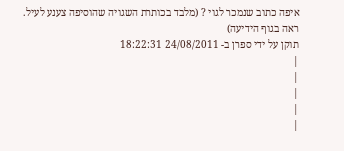איפה כתוב שנמכר לגוי ? (מלבד בכותרת השגויה שהוסיפה צענע לעיל. ראה בגוף הידיעה)
תוקן על ידי ספרן ב- 24/08/2011 18:22:31
|
|
|
|
|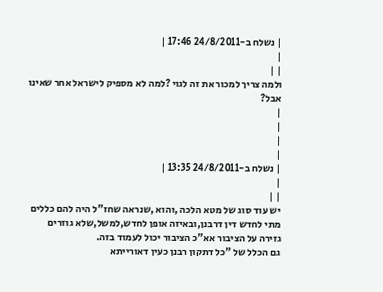| נשלח ב-24/8/2011 17:46 |
|
| |
ולמה צריך למכור את זה לגוי ?למה לא מספיק לישראל אחר שאינו אבל?
|
|
|
|
| נשלח ב-24/8/2011 13:35 |
|
| |
יש עוד סוג של מטא הלכה ,והוא ,שנראה שחז"ל היה להם כללים מתי לחדש דין דרבנן,ובאיזה אופן לחדש,למשל,שלא גוזרים גזירה על הציבור אא"כ הציבור יכול לעמוד בזה.
גם הכלל של "כל דתקון רבנן כעין דאורייתא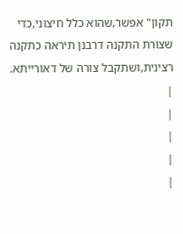תקון" אפשר,שהוא כלל חיצוני,כדי שצורת התקנה דרבנן תיראה כתקנה רצינית,ושתקבל צורה של דאורייתא.
|
|
|
|
|